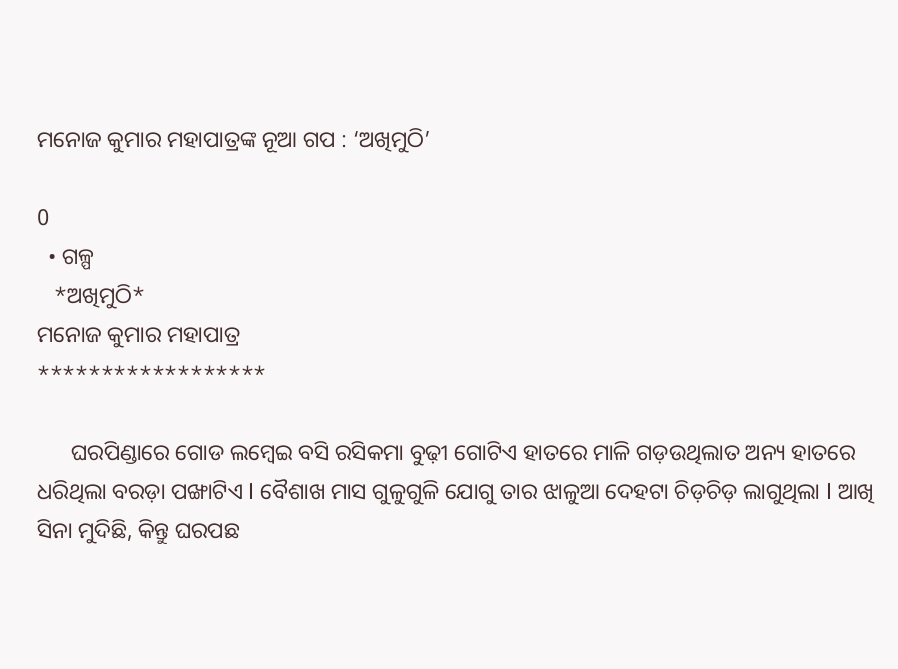ମନୋଜ କୁମାର ମହାପାତ୍ରଙ୍କ ନୂଆ ଗପ : ‘ଅଖିମୁଠି’

0
  • ଗଳ୍ପ
   *ଅଖିମୁଠି*
ମନୋଜ କୁମାର ମହାପାତ୍ର
******************

      ଘରପିଣ୍ଡାରେ ଗୋଡ ଲମ୍ବେଇ ବସି ରସିକମା ବୁଢ଼ୀ ଗୋଟିଏ ହାତରେ ମାଳି ଗଡ଼ଉଥିଲାତ ଅନ୍ୟ ହାତରେ ଧରିଥିଲା ବରଡ଼ା ପଙ୍ଖାଟିଏ l ବୈଶାଖ ମାସ ଗୁଳୁଗୁଳି ଯୋଗୁ ତାର ଝାଳୁଆ ଦେହଟା ଚିଡ଼ଚିଡ଼ ଲାଗୁଥିଲା l ଆଖି ସିନା ମୁଦିଛି, କିନ୍ତୁ ଘରପଛ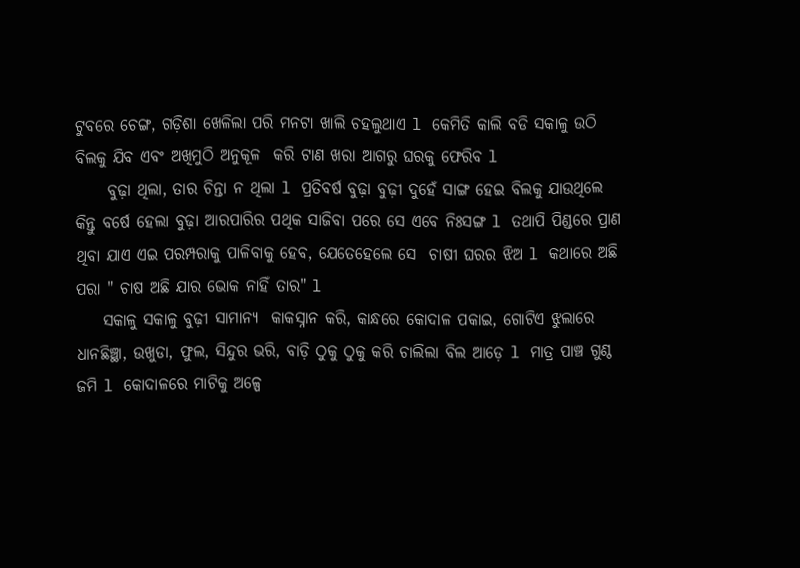ଟୁବରେ ଚେଙ୍ଗ, ଗଡ଼ିଶା ଖେଳିଲା ପରି ମନଟା ଖାଲି ଚହଲୁଥାଏ l କେମିତି କାଲି ବଡି ସକାଳୁ ଉଠି ବିଲକୁ ଯିବ ଏବଂ ଅଖିମୁଠି ଅନୁକୂଳ  କରି ଟାଣ ଖରା ଆଗରୁ ଘରକୁ ଫେରିବ l
     ବୁଢ଼ା ଥିଲା, ତାର ଚିନ୍ତା ନ ଥିଲା l ପ୍ରତିବର୍ଷ ବୁଢ଼ା ବୁଢ଼ୀ ଦୁହେଁ ସାଙ୍ଗ ହେଇ ବିଲକୁ ଯାଉଥିଲେ କିନ୍ତୁ ବର୍ଷେ ହେଲା ବୁଢ଼ା ଆରପାରିର ପଥିକ ସାଜିବା ପରେ ସେ ଏବେ ନିଃସଙ୍ଗ l ତଥାପି ପିଣ୍ଡରେ ପ୍ରାଣ ଥିବା ଯାଏ ଏଇ ପରମ୍ପରାକୁ ପାଳିବାକୁ ହେବ, ଯେତେହେଲେ ସେ  ଚାଷୀ ଘରର ଝିଅ l କଥାରେ ଅଛି ପରା " ଚାଷ ଅଛି ଯାର ଭୋକ ନାହିଁ ତାର" l
    ସକାଳୁ ସକାଳୁ ବୁଢ଼ୀ ସାମାନ୍ୟ  କାକସ୍ନାନ କରି, କାନ୍ଧରେ କୋଦାଳ ପକାଇ, ଗୋଟିଏ ଝୁଲାରେ ଧାନଛିଞ୍ଛା, ଉଖୁଡା, ଫୁଲ, ସିନ୍ଦୁର ଭରି, ବାଡ଼ି ଠୁକୁ ଠୁକୁ କରି ଚାଲିଲା ବିଲ ଆଡ଼େ l ମାତ୍ର ପାଞ୍ଚ ଗୁଣ୍ଠ ଜମି l କୋଦାଳରେ ମାଟିକୁ ଅଳ୍ପେ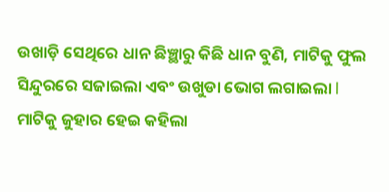ଉଖାଡ଼ି ସେଥିରେ ଧାନ ଛିଞ୍ଛାରୁ କିଛି ଧାନ ବୁଣି, ମାଟିକୁ ଫୁଲ ସିନ୍ଦୁରରେ ସଜାଇଲା ଏବଂ ଉଖୁଡା ଭୋଗ ଲଗାଇଲା l ମାଟିକୁ ଜୁହାର ହେଇ କହିଲା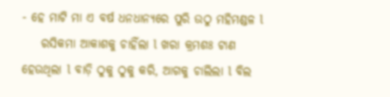- ହେ ମାଟି ମା ଏ ବର୍ଷ ଧନଧାନ୍ୟରେ ପୁରି ଉଠୁ ମହିମଣ୍ଡଳ l
    ରସିକମା ଆକାଶକୁ ଚାହିଁଲା l ଖରା କ୍ରମଶଃ ଟାଣ ହେଉଥିଲା l ବାଡ଼ି ଠୁକୁ ଠୁକୁ କରି, ଆଗକୁ ଚାଲିଲା l ବିଲ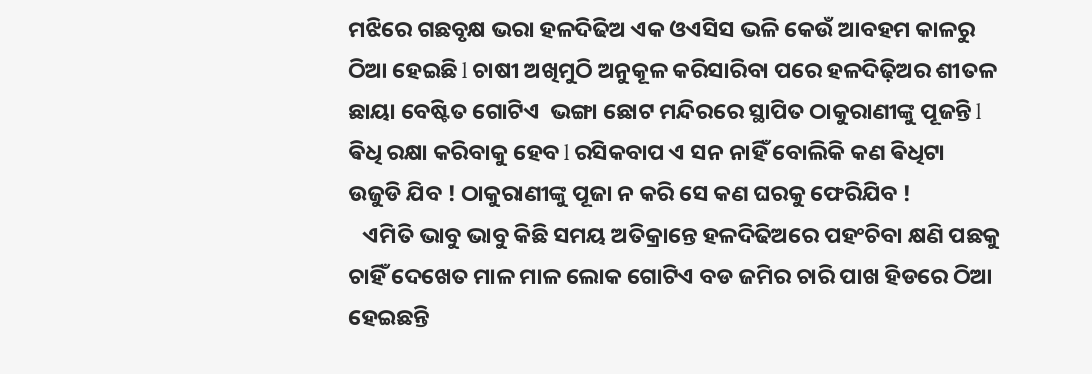ମଝିରେ ଗଛବୃକ୍ଷ ଭରା ହଳଦିଢିଅ ଏକ ଓଏସିସ ଭଳି କେଉଁ ଆବହମ କାଳରୁ ଠିଆ ହେଇଛି l ଚାଷୀ ଅଖିମୁଠି ଅନୁକୂଳ କରିସାରିବା ପରେ ହଳଦିଢ଼ିଅର ଶୀତଳ ଛାୟା ବେଷ୍ଟିତ ଗୋଟିଏ  ଭଙ୍ଗା ଛୋଟ ମନ୍ଦିରରେ ସ୍ଥାପିତ ଠାକୁରାଣୀଙ୍କୁ ପୂଜନ୍ତି l ଵିଧି ରକ୍ଷା କରିବାକୁ ହେବ l ରସିକବାପ ଏ ସନ ନାହିଁ ବୋଲିକି କଣ ଵିଧିଟା ଉଜୁଡି ଯିବ ! ଠାକୁରାଣୀଙ୍କୁ ପୂଜା ନ କରି ସେ କଣ ଘରକୁ ଫେରିଯିବ !
   ଏମିତି ଭାବୁ ଭାବୁ କିଛି ସମୟ ଅତିକ୍ରାନ୍ତେ ହଳଦିଢିଅରେ ପହଂଚିବା କ୍ଷଣି ପଛକୁ ଚାହିଁ ଦେଖେତ ମାଳ ମାଳ ଲୋକ ଗୋଟିଏ ବଡ ଜମିର ଚାରି ପାଖ ହିଡରେ ଠିଆ ହେଇଛନ୍ତି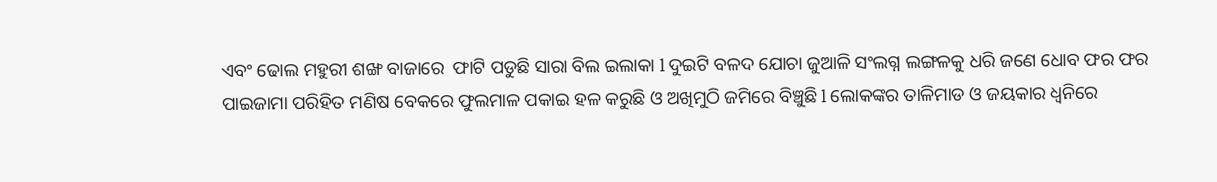ଏବଂ ଢୋଲ ମହୁରୀ ଶଙ୍ଖ ବାଜାରେ  ଫାଟି ପଡୁଛି ସାରା ବିଲ ଇଲାକା l ଦୁଇଟି ବଳଦ ଯୋଚା ଜୁଆଳି ସଂଲଗ୍ନ ଲଙ୍ଗଳକୁ ଧରି ଜଣେ ଧୋବ ଫର ଫର ପାଇଜାମା ପରିହିତ ମଣିଷ ବେକରେ ଫୁଲମାଳ ପକାଇ ହଳ କରୁଛି ଓ ଅଖିମୁଠି ଜମିରେ ବିଞ୍ଚୁଛି l ଲୋକଙ୍କର ତାଳିମାଡ ଓ ଜୟକାର ଧ୍ଵନିରେ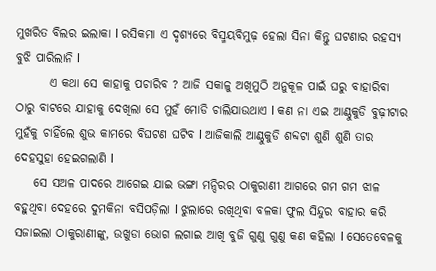ମୁଖରିତ ବିଲର ଇଲାକା l ରସିକମା ଏ ଦୃଶ୍ୟରେ ବିସ୍ମୟବିମୁଢ଼ ହେଲା ସିନା କିନ୍ତୁ ଘଟଣାର ରହସ୍ୟ ବୁଝି ପାରିଲାନି l
       ଏ କଥା ସେ କାହାକୁ ପଚାରିବ ? ଆଜି ସକାଳୁ ଅଖିମୁଠି ଅନୁକୂଳ ପାଇଁ ଘରୁ ବାହାରିବା ଠାରୁ ବାଟରେ ଯାହାକୁ ଦେଖିଲା ସେ ମୁହଁ ମୋଡି ଚାଲିଯାଉଥାଏ l କଣ ନା ଏଇ ଆଣ୍ଠୁକୁଡି ବୁଢ଼ୀଟାର ମୁହଁକୁ ଚାହିଁଲେ ଶୁଭ କାମରେ ବିଘଟଣ ଘଟିବ l ଆଜିକାଲି ଆଣ୍ଠୁକୁଡି ଶବ୍ଦଟା ଶୁଣି ଶୁଣି ତାର ଦେହସୁହା ହେଇଗଲାଣି l
    ସେ ସଅଳ ପାଦରେ ଆଗେଇ ଯାଇ ଭଙ୍ଗା ମନ୍ଦିରର ଠାକୁରାଣୀ ଆଗରେ ଗମ ଗମ ଝାଳ ବହୁଥିବା ଦେହରେ ଦୁମକିନା ବସିପଡ଼ିଲା l ଝୁଲାରେ ରଖିଥିବା ବଳକା ଫୁଲ ସିନ୍ଦୁର ବାହାର କରି ସଜାଇଲା ଠାକୁରାଣୀଙ୍କୁ, ଉଖୁଡା ଭୋଗ ଲଗାଇ ଆଖି ବୁଜି ଗୁଣୁ ଗୁଣୁ କଣ କହିଲା l ସେତେବେଳକୁ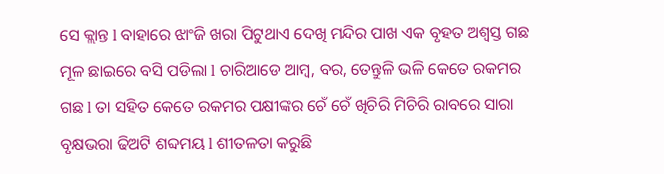ସେ କ୍ଲାନ୍ତ l ବାହାରେ ଝାଂଜି ଖରା ପିଟୁଥାଏ ଦେଖି ମନ୍ଦିର ପାଖ ଏକ ବୃହତ ଅଶ୍ୱସ୍ତ ଗଛ ମୂଳ ଛାଇରେ ବସି ପଡିଲା l ଚାରିଆଡେ ଆମ୍ବ, ବର, ତେନ୍ତୁଳି ଭଳି କେତେ ରକମର ଗଛ l ତା ସହିତ କେତେ ରକମର ପକ୍ଷୀଙ୍କର ଚେଁ ଚେଁ ଖିଚିରି ମିଚିରି ରାବରେ ସାରା ବୃକ୍ଷଭରା ଢିଅଟି ଶବ୍ଦମୟ l ଶୀତଳତା କରୁଛି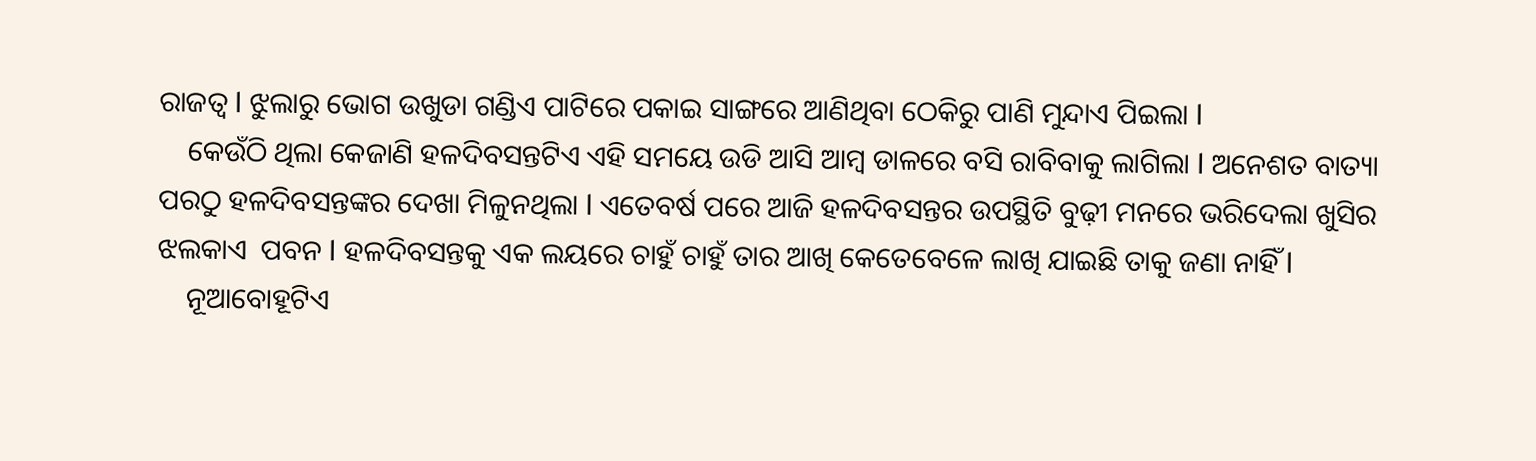ରାଜତ୍ୱ l ଝୁଲାରୁ ଭୋଗ ଉଖୁଡା ଗଣ୍ଡିଏ ପାଟିରେ ପକାଇ ସାଙ୍ଗରେ ଆଣିଥିବା ଠେକିରୁ ପାଣି ମୁନ୍ଦାଏ ପିଇଲା l
    କେଉଁଠି ଥିଲା କେଜାଣି ହଳଦିବସନ୍ତଟିଏ ଏହି ସମୟେ ଉଡି ଆସି ଆମ୍ବ ଡାଳରେ ବସି ରାବିବାକୁ ଲାଗିଲା l ଅନେଶତ ବାତ୍ୟା ପରଠୁ ହଳଦିବସନ୍ତଙ୍କର ଦେଖା ମିଳୁନଥିଲା l ଏତେବର୍ଷ ପରେ ଆଜି ହଳଦିବସନ୍ତର ଉପସ୍ଥିତି ବୁଢ଼ୀ ମନରେ ଭରିଦେଲା ଖୁସିର ଝଲକାଏ  ପବନ l ହଳଦିବସନ୍ତକୁ ଏକ ଲୟରେ ଚାହୁଁ ଚାହୁଁ ତାର ଆଖି କେତେବେଳେ ଲାଖି ଯାଇଛି ତାକୁ ଜଣା ନାହିଁ l
    ନୂଆବୋହୂଟିଏ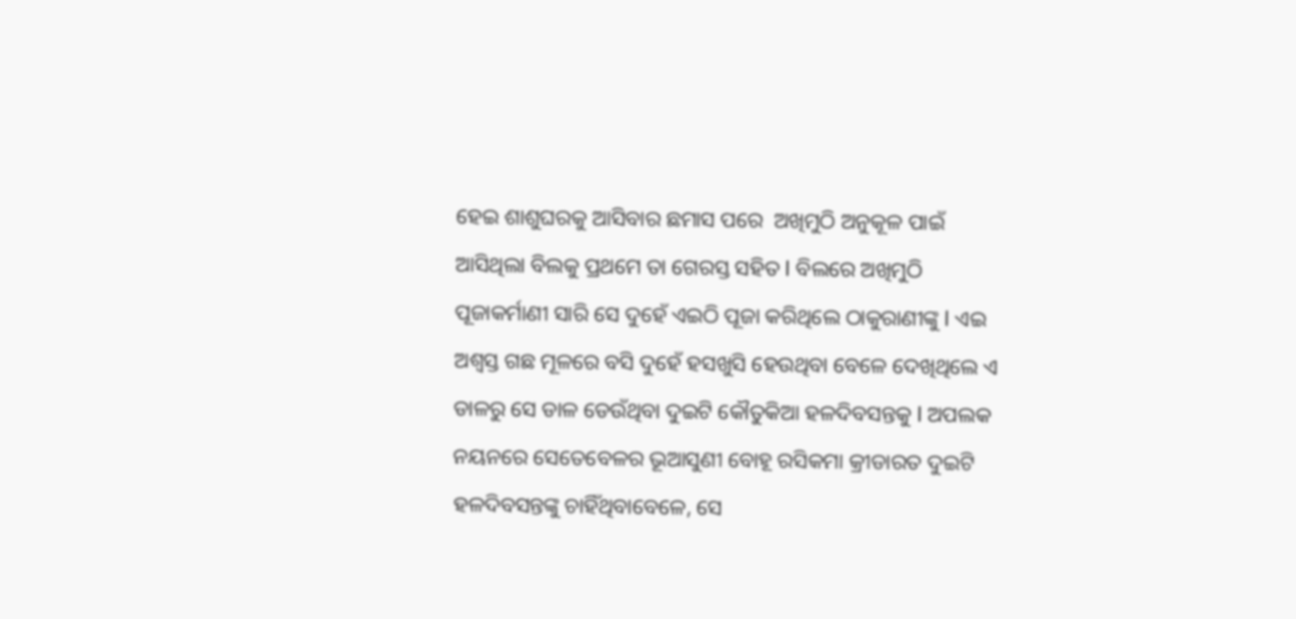ହେଇ ଶାଶୁଘରକୁ ଆସିବାର ଛମାସ ପରେ  ଅଖିମୁଠି ଅନୁକୂଳ ପାଇଁ ଆସିଥିଲା ବିଲକୁ ପ୍ରଥମେ ତା ଗେରସ୍ତ ସହିତ l ବିଲରେ ଅଖିମୁଠି ପୂଜାକର୍ମାଣୀ ସାରି ସେ ଦୁହେଁ ଏଇଠି ପୂଜା କରିଥିଲେ ଠାକୁରାଣୀଙ୍କୁ l ଏଇ ଅଶ୍ୱସ୍ତ ଗଛ ମୂଳରେ ବସି ଦୁହେଁ ହସଖୁସି ହେଉଥିବା ବେଳେ ଦେଖିଥିଲେ ଏ ଡାଳରୁ ସେ ଡାଳ ଡେଉଁଥିବା ଦୁଇଟି କୌତୁକିଆ ହଳଦିବସନ୍ତକୁ l ଅପଲକ ନୟନରେ ସେତେବେଳର ଭୂଆସୁଣୀ ବୋହୂ ରସିକମା କ୍ରୀଡାରତ ଦୁଇଟି ହଳଦିବସନ୍ତଙ୍କୁ ଚାହିଁଥିବାବେଳେ, ସେ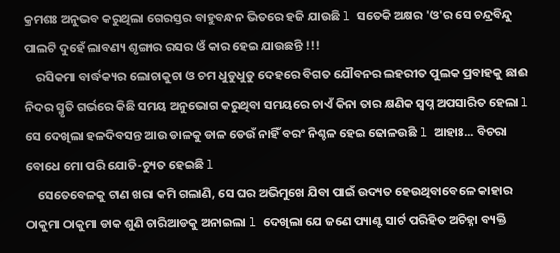କ୍ରମଶଃ ଅନୁଭବ କରୁଥିଲା ଗେରସ୍ତର ବାହୁବନ୍ଧନ ଭିତରେ ହଜି ଯାଉଛି l ସତେକି ଅକ୍ଷର 'ଓ'ର ସେ ଚନ୍ଦ୍ରବିନ୍ଦୁ ପାଲଟି ଦୁହେଁ ଲାବଣ୍ୟ ଶୃଙ୍ଗାର ରସର ଓଁ କାର ହେଇ ଯାଉଛନ୍ତି !!!
    ରସିକମା ବାର୍ଦ୍ଧକ୍ୟର ଲୋଚାକୁଚା ଓ ଚମ ଧୁଡୁଧୁଡୁ ଦେହରେ ବିଗତ ଯୌବନର ଲହରୀତ ପୁଲକ ପ୍ରବାହକୁ ଛାଈ ନିଦର ସ୍ମୃତି ଗର୍ଭରେ କିଛି ସମୟ ଅନୁଭୋଗ କରୁଥିବା ସମୟରେ ଚାଏଁ କିନା ତାର କ୍ଷଣିକ ସ୍ୱପ୍ନ ଅପସାରିତ ହେଲା l ସେ ଦେଖିଲା ହଳଦିବସନ୍ତ ଆଉ ଡାଳକୁ ଡାଳ ଡେଉଁ ନାହିଁ ବରଂ ନିଶ୍ଚଳ ହେଇ ଢୋଳଉଛି l ଆହାଃ... ବିଚରା ବୋଧେ ମୋ ପରି ଯୋଡି-ଚ୍ୟୁତ ହେଇଛି l
    ସେତେବେଳକୁ ଟାଣ ଖରା କମି ଗଲାଣି, ସେ ଘର ଅଭିମୁଖେ ଯିବା ପାଇଁ ଉଦ୍ୟତ ହେଉଥିବାବେଳେ କାହାର ଠାକୁମା ଠାକୁମା ଡାକ ଶୁଣି ଚାରିଆଡକୁ ଅନାଇଲା l ଦେଖିଲା ଯେ ଜଣେ ପ୍ୟାଣ୍ଟ ସାର୍ଟ ପରିହିତ ଅଚିହ୍ନା ବ୍ୟକ୍ତି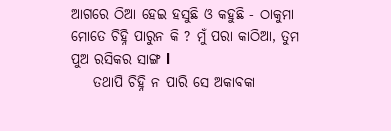ଆଗରେ ଠିଆ ହେଇ ହସୁଛି ଓ କହୁଛି - ଠାକୁମା ମୋତେ ଚିହ୍ନି ପାରୁନ କି ? ମୁଁ ପରା କାଠିଆ, ତୁମ ପୁଅ ରସିକର ସାଙ୍ଗ l
    ତଥାପି ଚିହ୍ନି ନ ପାରି ସେ ଅକାବକା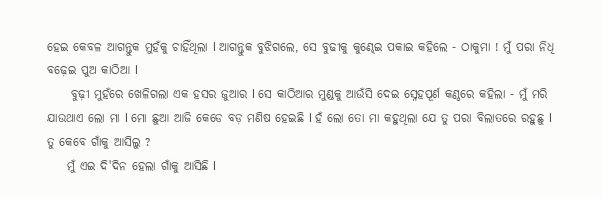ହେଇ କେବଳ ଆଗନ୍ତୁକ ମୁହଁକୁ ଚାହିଁଥିଲା l ଆଗନ୍ତୁକ ବୁଝିଗଲେ, ସେ ବୁଢୀକୁ କୁଣ୍ଢେଇ ପକାଇ କହିଲେ - ଠାକୁମା ! ମୁଁ ପରା ନିଧି ବଢ଼େଇ ପୁଅ କାଠିଆ l
     ବୁଢ଼ୀ ମୁହଁରେ ଖେଳିଗଲା ଏକ ହସର ଜୁଆର l ସେ କାଠିଆର ମୁଣ୍ଡକୁ ଆଉଁସି ଦେଇ ସ୍ନେହପୂର୍ଣ କଣ୍ଠରେ କହିଲା - ମୁଁ ମରି ଯାଉଥାଏ ଲୋ ମା l ମୋ ଛୁଆ ଆଜି କେଡେ ବଡ଼ ମଣିଷ ହେଇଛି l ହଁ ଲୋ ତୋ ମା କହୁଥିଲା ଯେ ତୁ ପରା ବିଲାତରେ ରହୁଛୁ l ତୁ କେବେ ଗାଁକୁ ଆସିଲୁ ?
    ମୁଁ ଏଇ ଦି'ଦିନ ହେଲା ଗାଁକୁ ଆସିଛି l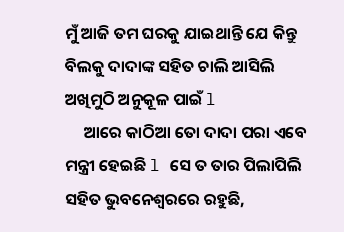ମୁଁ ଆଜି ତମ ଘରକୁ ଯାଇଥାନ୍ତି ଯେ କିନ୍ତୁ ବିଲକୁ ଦାଦାଙ୍କ ସହିତ ଚାଲି ଆସିଲି ଅଖିମୁଠି ଅନୁକୂଳ ପାଇଁ l
     ଆରେ କାଠିଆ ତୋ ଦାଦା ପରା ଏବେ ମନ୍ତ୍ରୀ ହେଇଛି l ସେ ତ ତାର ପିଲାପିଲି ସହିତ ଭୁବନେଶ୍ୱରରେ ରହୁଛି,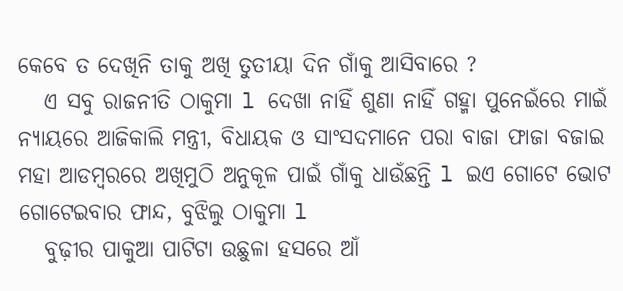କେବେ ତ ଦେଖିନି ତାକୁ ଅଖି ତୁତୀୟା ଦିନ ଗାଁକୁ ଆସିବାରେ ?
   ଏ ସବୁ ରାଜନୀତି ଠାକୁମା l ଦେଖା ନାହିଁ ଶୁଣା ନାହିଁ ଗହ୍ମା ପୁନେଇଁରେ ମାଇଁ ନ୍ୟାୟରେ ଆଜିକାଲି ମନ୍ତ୍ରୀ, ବିଧାୟକ ଓ ସାଂସଦମାନେ ପରା ବାଜା ଫାଜା ବଜାଇ ମହା ଆଡମ୍ବରରେ ଅଖିମୁଠି ଅନୁକୂଳ ପାଇଁ ଗାଁକୁ ଧାଉଁଛନ୍ତି l ଇଏ ଗୋଟେ ଭୋଟ ଗୋଟେଇବାର ଫାନ୍ଦ, ବୁଝିଲୁ ଠାକୁମା l
   ବୁଢ଼ୀର ପାକୁଆ ପାଟିଟା ଉଛୁଳା ହସରେ ଆଁ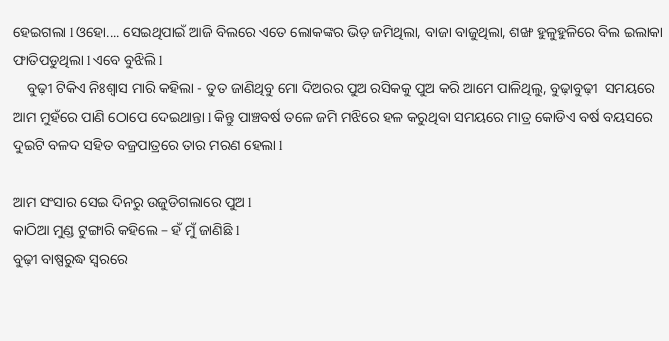ହେଇଗଲା l ଓହୋ.... ସେଇଥିପାଇଁ ଆଜି ବିଲରେ ଏତେ ଲୋକଙ୍କର ଭିଡ଼ ଜମିଥିଲା, ବାଜା ବାଜୁଥିଲା, ଶଙ୍ଖ ହୁଳୁହୁଳିରେ ବିଲ ଇଲାକା ଫାତିପଡୁଥିଲା l ଏବେ ବୁଝିଲି l
    ବୁଢ଼ୀ ଟିକିଏ ନିଃଶ୍ୱାସ ମାରି କହିଲା - ତୁତ ଜାଣିଥିବୁ ମୋ ଦିଅରର ପୁଅ ରସିକକୁ ପୁଅ କରି ଆମେ ପାଳିଥିଲୁ, ବୁଢ଼ାବୁଢ଼ୀ  ସମୟରେ ଆମ ମୁହଁରେ ପାଣି ଠୋପେ ଦେଇଥାନ୍ତା l କିନ୍ତୁ ପାଞ୍ଚବର୍ଷ ତଳେ ଜମି ମଝିରେ ହଳ କରୁଥିବା ସମୟରେ ମାତ୍ର କୋଡିଏ ବର୍ଷ ବୟସରେ ଦୁଇଟି ବଳଦ ସହିତ ବଜ୍ରପାତ୍ରରେ ତାର ମରଣ ହେଲା l

ଆମ ସଂସାର ସେଇ ଦିନରୁ ଉଜୁଡିଗଲାରେ ପୁଅ l
କାଠିଆ ମୁଣ୍ଡ ଟୁଙ୍ଗାରି କହିଲେ – ହଁ ମୁଁ ଜାଣିଛି l
ବୁଢ଼ୀ ବାଷ୍ପରୁଦ୍ଧ ସ୍ୱରରେ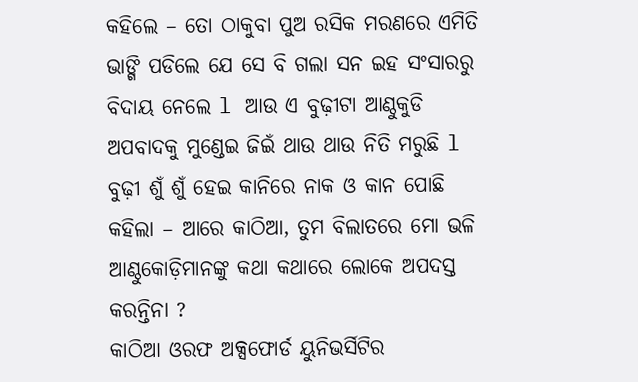କହିଲେ – ତୋ ଠାକୁବା ପୁଅ ରସିକ ମରଣରେ ଏମିତି ଭାଙ୍ଗି ପଡିଲେ ଯେ ସେ ବି ଗଲା ସନ ଇହ ସଂସାରରୁ ବିଦାୟ ନେଲେ l ଆଉ ଏ ବୁଢ଼ୀଟା ଆଣ୍ଠୁକୁଡି ଅପବାଦକୁ ମୁଣ୍ଡେଇ ଜିଇଁ ଥାଉ ଥାଉ ନିତି ମରୁଛି l ବୁଢ଼ୀ ଶୁଁ ଶୁଁ ହେଇ କାନିରେ ନାକ ଓ କାନ ପୋଛି କହିଲା – ଆରେ କାଠିଆ, ତୁମ ବିଲାତରେ ମୋ ଭଳି ଆଣ୍ଠୁକୋଡ଼ିମାନଙ୍କୁ କଥା କଥାରେ ଲୋକେ ଅପଦସ୍ତ କରନ୍ତିନା ?
କାଠିଆ ଓରଫ ଅକ୍ସଫୋର୍ଡ ୟୁନିଭର୍ସିଟିର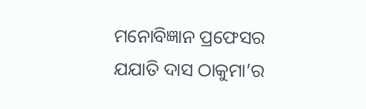ମନୋବିଜ୍ଞାନ ପ୍ରଫେସର ଯଯାତି ଦାସ ଠାକୁମା’ର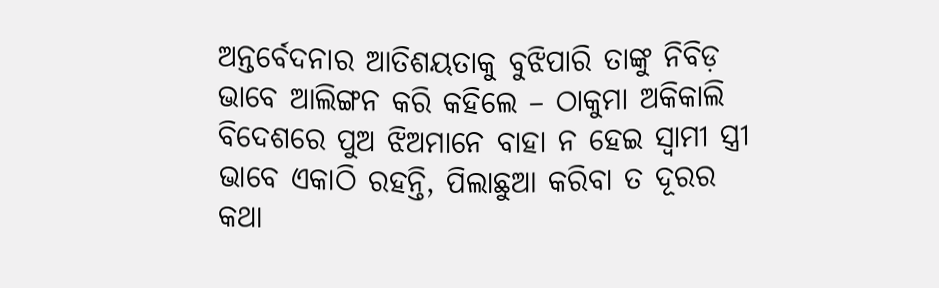ଅନ୍ତର୍ବେଦନାର ଆତିଶୟତାକୁ ବୁଝିପାରି ତାଙ୍କୁ ନିବିଡ଼ ଭାବେ ଆଲିଙ୍ଗନ କରି କହିଲେ – ଠାକୁମା ଅକିକାଲି ବିଦେଶରେ ପୁଅ ଝିଅମାନେ ବାହା ନ ହେଇ ସ୍ୱାମୀ ସ୍ତ୍ରୀ ଭାବେ ଏକାଠି ରହନ୍ତି, ପିଲାଛୁଆ କରିବା ତ ଦୂରର କଥା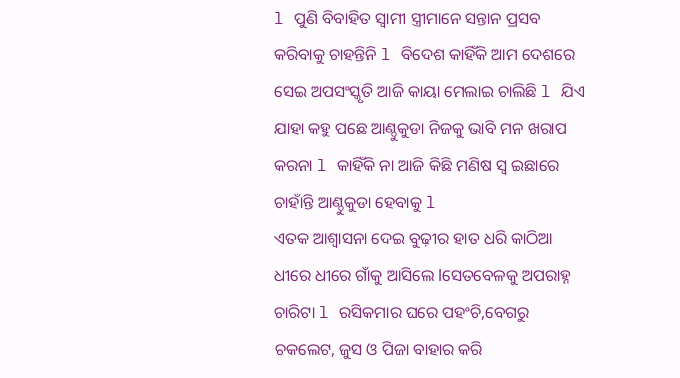l ପୁଣି ବିବାହିତ ସ୍ୱାମୀ ସ୍ତ୍ରୀମାନେ ସନ୍ତାନ ପ୍ରସବ କରିବାକୁ ଚାହନ୍ତିନି l ବିଦେଶ କାହିଁକି ଆମ ଦେଶରେ ସେଇ ଅପସଂସ୍କୃତି ଆଜି କାୟା ମେଲାଇ ଚାଲିଛି l ଯିଏ ଯାହା କହୁ ପଛେ ଆଣ୍ଠୁକୁଡା ନିଜକୁ ଭାବି ମନ ଖରାପ କରନା l କାହିଁକି ନା ଆଜି କିଛି ମଣିଷ ସ୍ୱ ଇଛାରେ ଚାହାଁନ୍ତି ଆଣ୍ଠୁକୁଡା ହେବାକୁ l
ଏତକ ଆଶ୍ୱାସନା ଦେଇ ବୁଢ଼ୀର ହାତ ଧରି କାଠିଆ ଧୀରେ ଧୀରେ ଗାଁକୁ ଆସିଲେ lସେତବେଳକୁ ଅପରାହ୍ନ ଚାରିଟା l ରସିକମାର ଘରେ ପହଂଚି,ବେଗରୁ ଚକଲେଟ, ଜୁସ ଓ ପିଜା ବାହାର କରି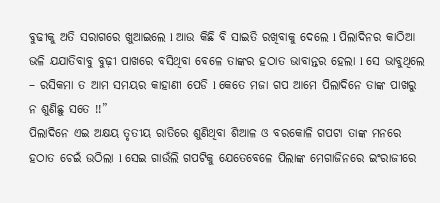ବୁଢୀକୁ ଅତି ସରାଗରେ ଖୁଆଇଲେ l ଆଉ କିଛି ବି ସାଇତି ରଖିବାକୁ ଦେଲେ l ପିଲାଦିନର କାଠିଆ ଭଳି ଯଯାତିବାବୁ ବୁଢ଼ୀ ପାଖରେ ବସିଥିବା ବେଳେ ତାଙ୍କର ହଠାତ ଭାବାନ୍ତର ହେଲା l ସେ ଭାବୁଥିଲେ – ରସିକମା ତ ଆମ ସମୟର କାହାଣୀ ପେଡି l କେତେ ମଜା ଗପ ଆମେ ପିଲାଦିନେ ତାଙ୍କ ପାଖରୁ ନ ଶୁଣିଛୁ ସତେ !!”
ପିଲାଦିନେ ଏଇ ଅକ୍ଷୟ ତୃତୀୟ ରାତିରେ ଶୁଣିଥିବା ଶିଆଳ ଓ ବରକୋଳି ଗପଟା ତାଙ୍କ ମନରେ ହଠାତ ଚେଇଁ ଉଠିଲା l ସେଇ ଗାଉଁଲି ଗପଟିକୁ ଯେତେବେଳେ ପିଲାଙ୍କ ମେଗାଜିନରେ ଇଂରାଜୀରେ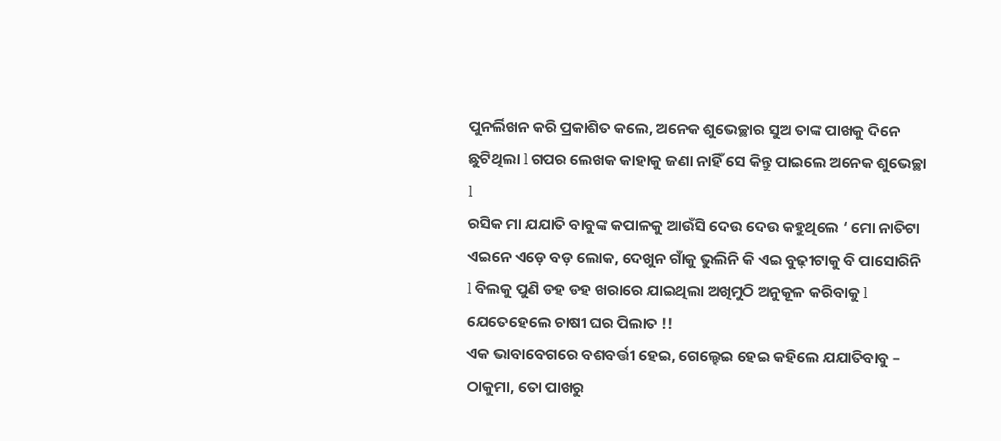ପୁନର୍ଲିଖନ କରି ପ୍ରକାଶିତ କଲେ, ଅନେକ ଶୁଭେଚ୍ଛାର ସୁଅ ତାଙ୍କ ପାଖକୁ ଦିନେ ଛୁଟିଥିଲା l ଗପର ଲେଖକ କାହାକୁ ଜଣା ନାହିଁ ସେ କିନ୍ତୁ ପାଇଲେ ଅନେକ ଶୁଭେଚ୍ଛା l
ରସିକ ମା ଯଯାତି ବାବୁଙ୍କ କପାଳକୁ ଆଉଁସି ଦେଉ ଦେଉ କହୁଥିଲେ ‘ ମୋ ନାତିଟା ଏଇନେ ଏଡ଼େ ବଡ଼ ଲୋକ, ଦେଖୁନ ଗାଁକୁ ଭୁଲିନି କି ଏଇ ବୁଢ଼ୀଟାକୁ ବି ପାସୋରିନି l ବିଲକୁ ପୁଣି ଡହ ଡହ ଖରାରେ ଯାଇଥିଲା ଅଖିମୁଠି ଅନୁକୂଳ କରିବାକୁ l ଯେତେହେଲେ ଚାଷୀ ଘର ପିଲାତ !!
ଏକ ଭାବାବେଗରେ ବଶବର୍ତ୍ତୀ ହେଇ, ଗେଲ୍ହେଇ ହେଇ କହିଲେ ଯଯାତିବାବୁ – ଠାକୁମା, ତୋ ପାଖରୁ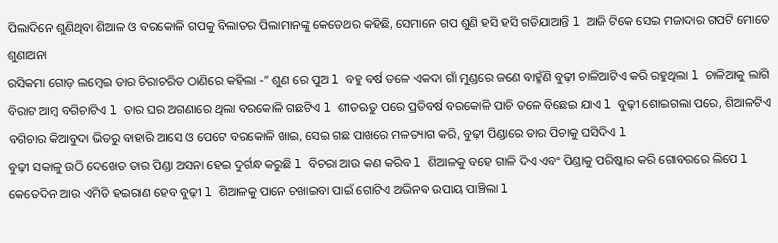ପିଲାଦିନେ ଶୁଣିଥିବା ଶିଆଳ ଓ ବରକୋଳି ଗପକୁ ବିଲାତର ପିଲାମାନଙ୍କୁ କେତେଥର କହିଛି, ସେମାନେ ଗପ ଶୁଣି ହସି ହସି ଗଡିଯାଆନ୍ତି l ଆଜି ଟିକେ ସେଇ ମଜାଦାର ଗପଟି ମୋତେ ଶୁଣାଅନା
ରସିକମା ଗୋଡ଼ ଲମ୍ବେଇ ତାର ଚିରାଚରିତ ଠାଣିରେ କହିଲା -” ଶୁଣ ରେ ପୁଅ l ବହୁ ବର୍ଷ ତଳେ ଏକଦା ଗାଁ ମୁଣ୍ଡରେ ଜଣେ ବାହ୍ମଁଣି ବୁଢ଼ୀ ଚାଳିଆଟିଏ କରି ରହୁଥିଲା l ଚାଳିଆକୁ ଲାଗି ବିରାଟ ଆମ୍ବ ବଗିଚାଟିଏ l ତାର ଘର ଅଗଣାରେ ଥିଲା ବରକୋଳି ଗଛଟିଏ l ଶୀତଋତୁ ପରେ ପ୍ରତିବର୍ଷ ବରକୋଳି ପାଚି ତଳେ ବିଛେଇ ଯାଏ l ବୁଢ଼ୀ ଶୋଇଗଲା ପରେ, ଶିଆଳଟିଏ ବଗିଚାର କିଆବୁଦା ଭିତରୁ ବାହାରି ଆସେ ଓ ପେଟେ ବରକୋଳି ଖାଇ, ସେଇ ଗଛ ପାଖରେ ମଳତ୍ୟାଗ କରି, ବୁଢ଼ୀ ପିଣ୍ଡାରେ ତାର ପିଚାକୁ ଘସିଦିଏ l
ବୁଢ଼ୀ ସକାଳୁ ଉଠି ଦେଖେତ ତାର ପିଣ୍ଡା ଅସନା ହେଇ ଦୁର୍ଗନ୍ଧ କରୁଛି l ବିଚରା ଆଉ କଣ କରିବ l ଶିଆଳକୁ ବହେ ଗାଳି ଦିଏ ଏବଂ ପିଣ୍ଡାକୁ ପରିଷ୍କାର କରି ଗୋବରରେ ଲିପେ l କେତେଦିନ ଆଉ ଏମିତି ହଇରାଣ ହେବ ବୁଢ଼ୀ l ଶିଆଳକୁ ପାନେ ଚଖାଇବା ପାଇଁ ଗୋଟିଏ ଅଭିନଵ ଉପାୟ ପାଞ୍ଚିଲା l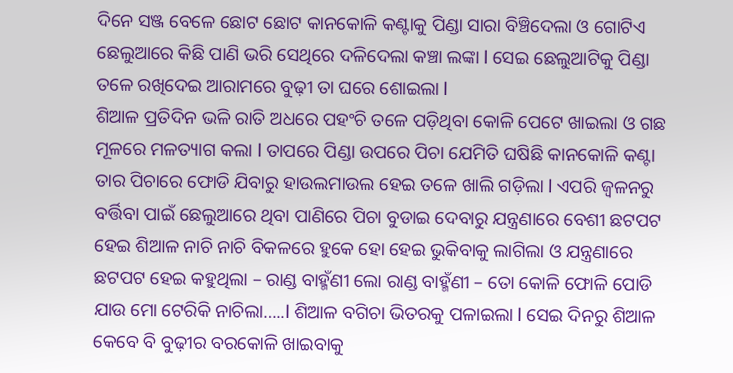ଦିନେ ସଞ୍ଜ ବେଳେ ଛୋଟ ଛୋଟ କାନକୋଳି କଣ୍ଟାକୁ ପିଣ୍ଡା ସାରା ବିଞ୍ଚିଦେଲା ଓ ଗୋଟିଏ ଛେଲୁଆରେ କିଛି ପାଣି ଭରି ସେଥିରେ ଦଳିଦେଲା କଞ୍ଚା ଲଙ୍କା l ସେଇ ଛେଲୁଆଟିକୁ ପିଣ୍ଡା ତଳେ ରଖିଦେଇ ଆରାମରେ ବୁଢ଼ୀ ତା ଘରେ ଶୋଇଲା l
ଶିଆଳ ପ୍ରତିଦିନ ଭଳି ରାତି ଅଧରେ ପହଂଚି ତଳେ ପଡ଼ିଥିବା କୋଳି ପେଟେ ଖାଇଲା ଓ ଗଛ ମୂଳରେ ମଳତ୍ୟାଗ କଲା l ତାପରେ ପିଣ୍ଡା ଉପରେ ପିଚା ଯେମିତି ଘଷିଛି କାନକୋଳି କଣ୍ଟା ତାର ପିଚାରେ ଫୋଡି ଯିବାରୁ ହାଉଲମାଉଲ ହେଇ ତଳେ ଖାଲି ଗଡ଼ିଲା l ଏପରି ଜ୍ୱଳନରୁ ବର୍ତ୍ତିବା ପାଇଁ ଛେଲୁଆରେ ଥିବା ପାଣିରେ ପିଚା ବୁଡାଇ ଦେବାରୁ ଯନ୍ତ୍ରଣାରେ ବେଶୀ ଛଟପଟ ହେଇ ଶିଆଳ ନାଚି ନାଚି ବିକଳରେ ହୁକେ ହୋ ହେଇ ଭୁକିବାକୁ ଲାଗିଲା ଓ ଯନ୍ତ୍ରଣାରେ ଛଟପଟ ହେଇ କହୁଥିଲା – ରାଣ୍ଡ ବାହ୍ମଁଣୀ ଲୋ ରାଣ୍ଡ ବାହ୍ମଁଣୀ – ତୋ କୋଳି ଫୋଳି ପୋଡି ଯାଉ ମୋ ଟେରିକି ନାଚିଲା…..l ଶିଆଳ ବଗିଚା ଭିତରକୁ ପଳାଇଲା l ସେଇ ଦିନରୁ ଶିଆଳ କେବେ ବି ବୁଢ଼ୀର ବରକୋଳି ଖାଇବାକୁ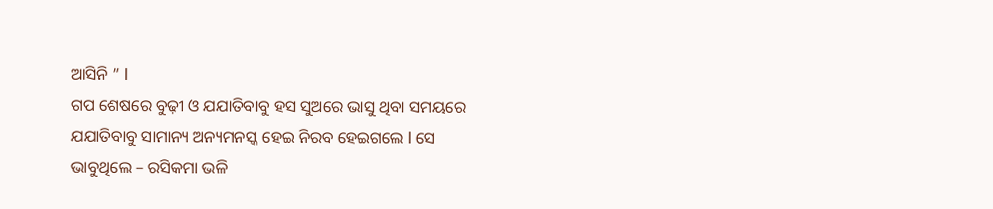ଆସିନି ” l
ଗପ ଶେଷରେ ବୁଢ଼ୀ ଓ ଯଯାତିବାବୁ ହସ ସୁଅରେ ଭାସୁ ଥିବା ସମୟରେ ଯଯାତିବାବୁ ସାମାନ୍ୟ ଅନ୍ୟମନସ୍କ ହେଇ ନିରବ ହେଇଗଲେ l ସେ ଭାବୁଥିଲେ – ରସିକମା ଭଳି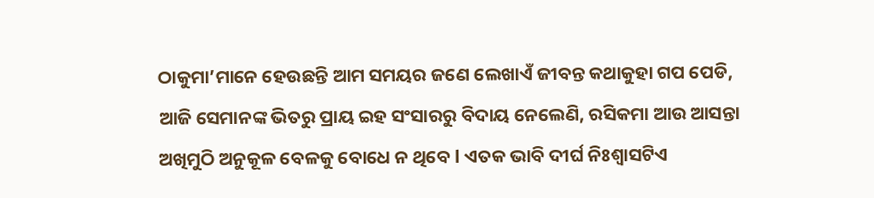ଠାକୁମା’ମାନେ ହେଉଛନ୍ତି ଆମ ସମୟର ଜଣେ ଲେଖାଏଁ ଜୀବନ୍ତ କଥାକୁହା ଗପ ପେଡି, ଆଜି ସେମାନଙ୍କ ଭିତରୁ ପ୍ରାୟ ଇହ ସଂସାରରୁ ବିଦାୟ ନେଲେଣି, ରସିକମା ଆଉ ଆସନ୍ତା ଅଖିମୁଠି ଅନୁକୂଳ ବେଳକୁ ବୋଧେ ନ ଥିବେ l ଏତକ ଭାବି ଦୀର୍ଘ ନିଃଶ୍ୱାସଟିଏ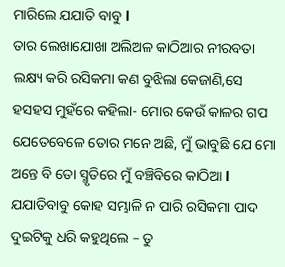ମାରିଲେ ଯଯାତି ବାବୁ l
ତାର ଲେଖାଯୋଖା ଅଲିଅଳ କାଠିଆର ନୀରବତା ଲକ୍ଷ୍ୟ କରି ରସିକମା କଣ ବୁଝିଲା କେଜାଣି,ସେ ହସହସ ମୁହଁରେ କହିଲା- ମୋର କେଉଁ କାଳର ଗପ ଯେତେବେଳେ ତୋର ମନେ ଅଛି, ମୁଁ ଭାବୁଛି ଯେ ମୋ ଅନ୍ତେ ବି ତୋ ସ୍ମୃତିରେ ମୁଁ ବଞ୍ଚିବିରେ କାଠିଆ l
ଯଯାତିବାବୁ କୋହ ସମ୍ଭାଳି ନ ପାରି ରସିକମା ପାଦ ଦୁଇଟିକୁ ଧରି କହୁଥିଲେ – ତୁ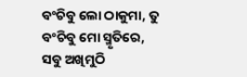ବଂଚିବୁ ଲୋ ଠାକୁମା, ତୁ ବଂଚିବୁ ମୋ ସ୍ମୃତିରେ, ସବୁ ଅଖିମୁଠି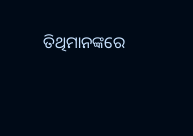ତିଥିମାନଙ୍କରେ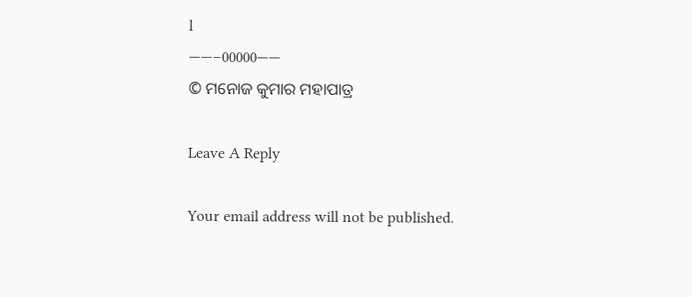l
——–00000——
© ମନୋଜ କୁମାର ମହାପାତ୍ର

Leave A Reply

Your email address will not be published.